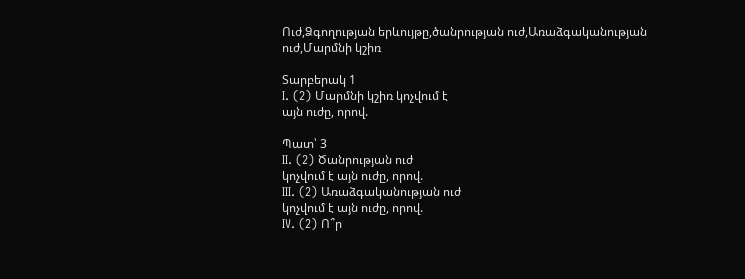Ուժ,Ձգողության երևույթը,ծանրության ուժ,Առաձգականության ուժ,Մարմնի կշիռ

Տարբերակ 1
I. (2) Մարմնի կշիռ կոչվում է
այն ուժը, որով.

Պատ՝ 3
II. (2) Ծանրության ուժ
կոչվում է այն ուժը, որով.
III. (2) Առաձգականության ուժ
կոչվում է այն ուժը, որով.
IV. (2) Ո՞ր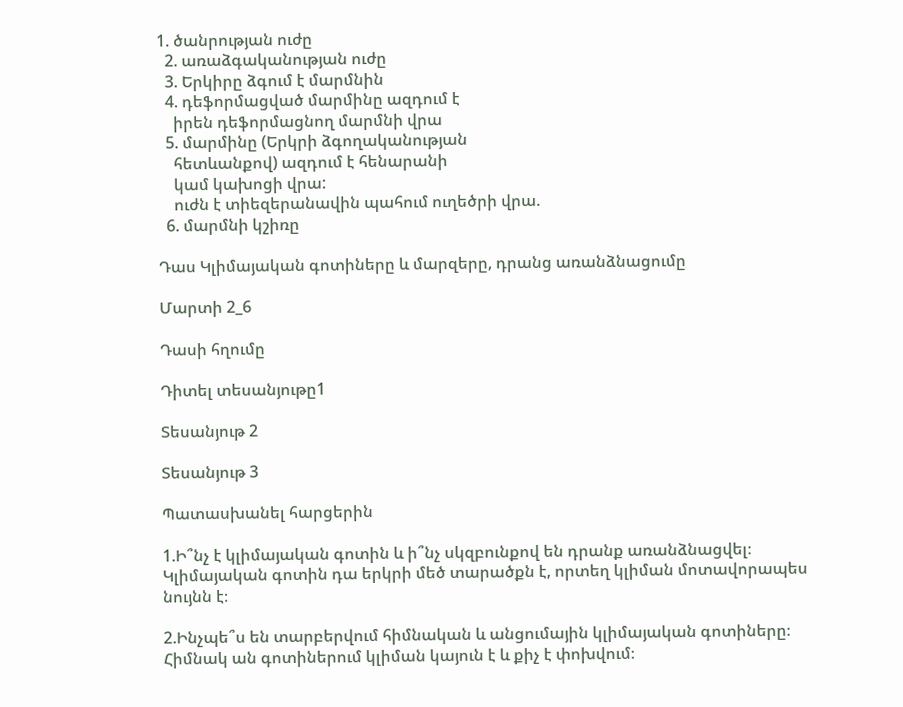1. ծանրության ուժը
  2. առաձգականության ուժը
  3. Երկիրը ձգում է մարմնին
  4. դեֆորմացված մարմինը ազդում է
    իրեն դեֆորմացնող մարմնի վրա
  5. մարմինը (Երկրի ձգողականության
    հետևանքով) ազդում է հենարանի
    կամ կախոցի վրա:
    ուժն է տիեզերանավին պահում ուղեծրի վրա.
  6. մարմնի կշիռը

Դաս Կլիմայական գոտիները և մարզերը, դրանց առանձնացումը

Մարտի 2_6

Դասի հղումը

Դիտել տեսանյութը1

Տեսանյութ 2

Տեսանյութ 3

Պատասխանել հարցերին

1.Ի՞նչ է կլիմայական գոտին և ի՞նչ սկզբունքով են դրանք առանձնացվել։
Կլիմայական գոտին դա երկրի մեծ տարածքն է, որտեղ կլիման մոտավորապես նույնն է։

2.Ինչպե՞ս են տարբերվում հիմնական և անցումային կլիմայական գոտիները։
Հիմնակ ան գոտիներում կլիման կայուն է և քիչ է փոխվում։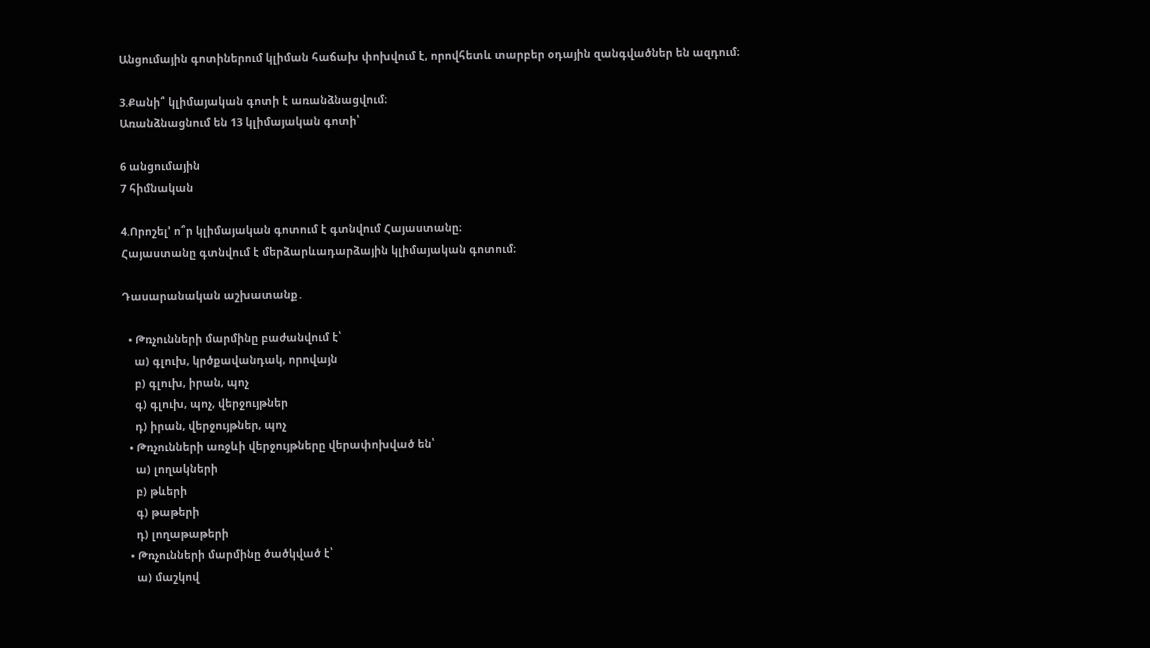Անցումային գոտիներում կլիման հաճախ փոխվում է, որովհետև տարբեր օդային զանգվածներ են ազդում։

3.Քանի՞ կլիմայական գոտի է առանձնացվում։
Առանձնացնում են 13 կլիմայական գոտի՝

6 անցումային
7 հիմնական

4.Որոշել’ ո՞ր կլիմայական գոտում է գտնվում Հայաստանը։
Հայաստանը գտնվում է մերձարևադարձային կլիմայական գոտում։

Դասարանական աշխատանք․

  • Թռչունների մարմինը բաժանվում է՝
    ա) գլուխ, կրծքավանդակ, որովայն
    բ) գլուխ, իրան, պոչ
    գ) գլուխ, պոչ, վերջույթներ
    դ) իրան, վերջույթներ, պոչ
  • Թռչունների առջևի վերջույթները վերափոխված են՝
    ա) լողակների
    բ) թևերի
    գ) թաթերի
    դ) լողաթաթերի
  • Թռչունների մարմինը ծածկված է՝
    ա) մաշկով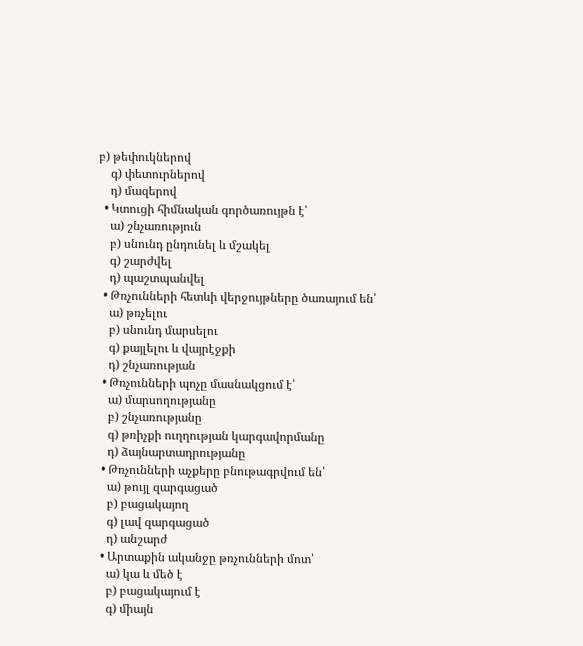բ) թեփուկներով
    գ) փետուրներով
    դ) մազերով
  • Կտուցի հիմնական գործառույթն է՝
    ա) շնչառություն
    բ) սնունդ ընդունել և մշակել
    գ) շարժվել
    դ) պաշտպանվել
  • Թռչունների հետևի վերջույթները ծառայում են՝
    ա) թռչելու
    բ) սնունդ մարսելու
    գ) քայլելու և վայրէջքի
    դ) շնչառության
  • Թռչունների պոչը մասնակցում է՝
    ա) մարսողությանը
    բ) շնչառությանը
    գ) թռիչքի ուղղության կարգավորմանը
    դ) ձայնարտադրությանը
  • Թռչունների աչքերը բնութագրվում են՝
    ա) թույլ զարգացած
    բ) բացակայող
    գ) լավ զարգացած
    դ) անշարժ
  • Արտաքին ականջը թռչունների մոտ՝
    ա) կա և մեծ է
    բ) բացակայում է
    գ) միայն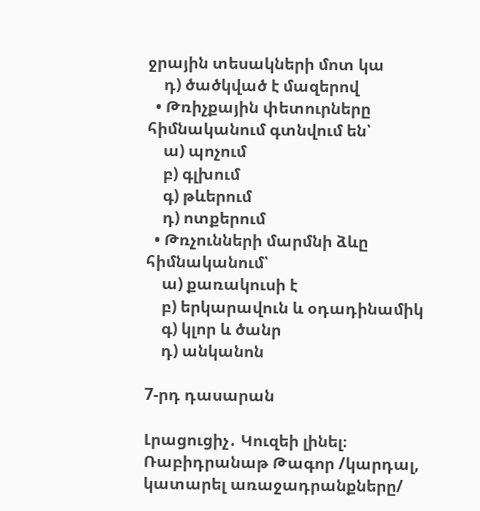ջրային տեսակների մոտ կա
    դ) ծածկված է մազերով
  • Թռիչքային փետուրները հիմնականում գտնվում են՝
    ա) պոչում
    բ) գլխում
    գ) թևերում
    դ) ոտքերում
  • Թռչունների մարմնի ձևը հիմնականում՝
    ա) քառակուսի է
    բ) երկարավուն և օդադինամիկ
    գ) կլոր և ծանր
    դ) անկանոն

7-րդ դասարան

Լրացուցիչ․ Կուզեի լինել։ Ռաբիդրանաթ Թագոր /կարդալ, կատարել առաջադրանքները/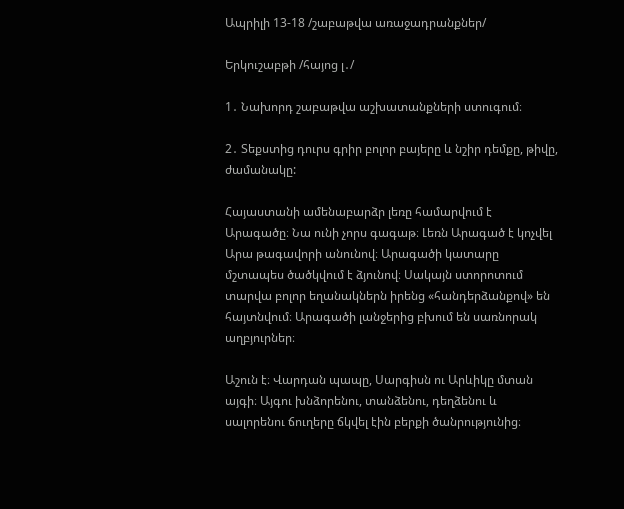Ապրիլի 13-18 /շաբաթվա առաջադրանքներ/

Երկուշաբթի /հայոց լ․/

1․ Նախորդ շաբաթվա աշխատանքների ստուգում։

2․ Տեքստից դուրս գրիր բոլոր բայերը և նշիր դեմքը, թիվը, ժամանակը:

Հայաստանի ամենաբարձր լեռը համարվում է Արագածը։ Նա ունի չորս գագաթ։ Լեռն Արագած է կոչվել Արա թագավորի անունով։ Արագածի կատարը մշտապես ծածկվում է ձյունով։ Սակայն ստորոտում տարվա բոլոր եղանակներն իրենց «հանդերձանքով» են հայտնվում։ Արագածի լանջերից բխում են սառնորակ աղբյուրներ։

Աշուն է։ Վարդան պապը, Սարգիսն ու Արևիկը մտան այգի։ Այգու խնձորենու, տանձենու, դեղձենու և սալորենու ճուղերը ճկվել էին բերքի ծանրությունից։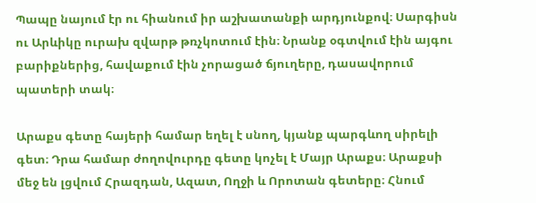Պապը նայում էր ու հիանում իր աշխատանքի արդյունքով։ Սարգիսն ու Արևիկը ուրախ զվարթ թռչկոտում էին։ Նրանք օգտվում էին այգու բարիքներից, հավաքում էին չորացած ճյուղերը, դասավորում պատերի տակ։

Արաքս գետը հայերի համար եղել է սնող, կյանք պարգևող սիրելի գետ։ Դրա համար ժողովուրդը գետը կոչել է Մայր Արաքս։ Արաքսի մեջ են լցվում Հրազդան, Ազատ, Ողջի և Որոտան գետերը։ Հնում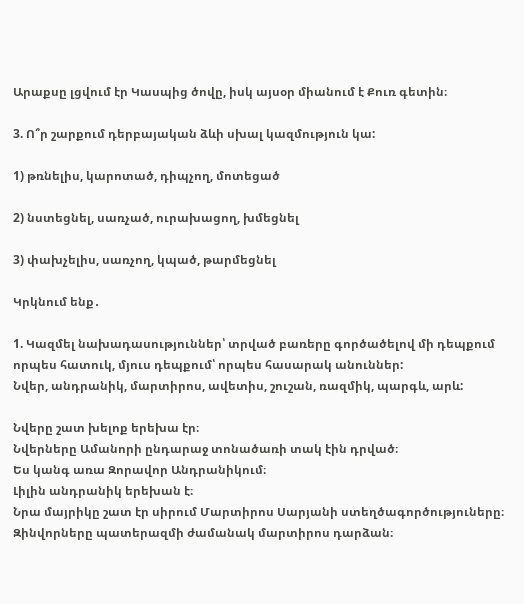Արաքսը լցվում էր Կասպից ծովը, իսկ այսօր միանում է Քուռ գետին։

3. Ո՞ր շարքում դերբայական ձևի սխալ կազմություն կա:

1) թռնելիս, կարոտած, դիպչող, մոտեցած

2) նստեցնել, սառչած, ուրախացող, խմեցնել

3) փախչելիս, սառչող, կպած, թարմեցնել

Կրկնում ենք․

1. Կազմել նախադասություններ՝ տրված բառերը գործածելով մի դեպքում որպես հատուկ, մյուս դեպքում՝ որպես հասարակ անուններ:
Նվեր, անդրանիկ, մարտիրոս, ավետիս, շուշան, ռազմիկ, պարգև, արև:

Նվերը շատ խելոք երեխա էր։
Նվերները Ամանորի ընդարաջ տոնածառի տակ էին դրված։
Ես կանգ առա Զորավոր Անդրանիկում։
Լիլին անդրանիկ երեխան է։
Նրա մայրիկը շատ էր սիրում Մարտիրոս Սարյանի ստեղծագործություները։
Զինվորները պատերազմի ժամանակ մարտիրոս դարձան։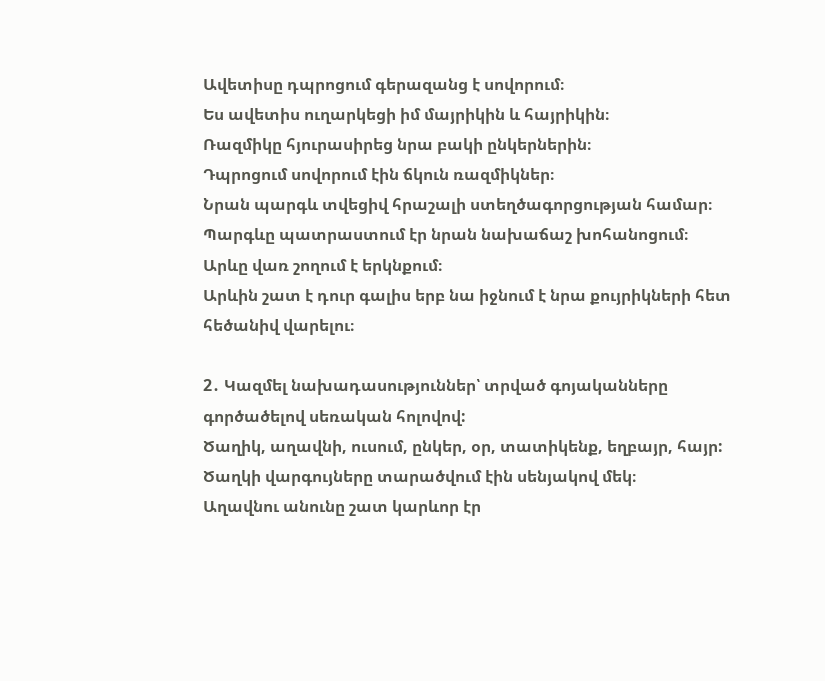Ավետիսը դպրոցում գերազանց է սովորում։
Ես ավետիս ուղարկեցի իմ մայրիկին և հայրիկին։
Ռազմիկը հյուրասիրեց նրա բակի ընկերներին։
Դպրոցում սովորում էին ճկուն ռազմիկներ։
Նրան պարգև տվեցիվ հրաշալի ստեղծագորցության համար։
Պարգևը պատրաստում էր նրան նախաճաշ խոհանոցում։
Արևը վառ շողում է երկնքում։
Արևին շատ է դուր գալիս երբ նա իջնում է նրա քույրիկների հետ հեծանիվ վարելու։

2․ Կազմել նախադասություններ՝ տրված գոյականները գործածելով սեռական հոլովով:
Ծաղիկ, աղավնի, ուսում, ընկեր, օր, տատիկենք, եղբայր, հայր:
Ծաղկի վարգույները տարածվում էին սենյակով մեկ։
Աղավնու անունը շատ կարևոր էր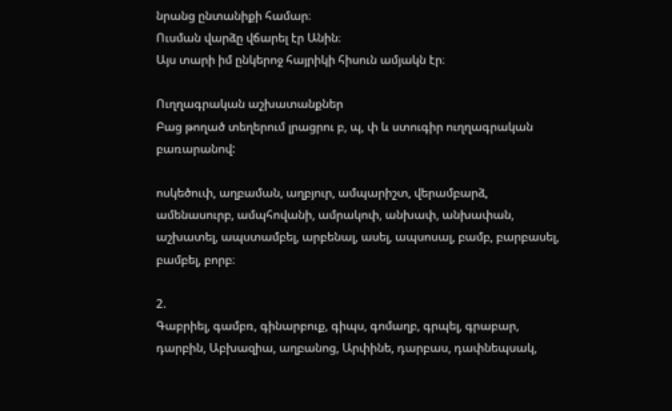նրանց ընտանիքի համար։
Ուսման վարձը վճարել էր Անին։
Այս տարի իմ ընկերոջ հայրիկի հիսուն ամյակն էր։

Ուղղագրական աշխատանքներ
Բաց թողած տեղերում լրացրու բ, պ, փ և ստուգիր ուղղագրական բառարանով:

ոսկեծուփ, աղբաման, աղբյուր, ամպարիշտ, վերամբարձ, ամենասուրբ, ամպհովանի, ամրակոփ, անխափ, անխափան, աշխատել, ապստամբել, արբենալ, ասել, ապսոսալ, բամբ, բարբասել, բամբել, բորբ։

2.
Գաբրիել, գամբռ, գինարբուք, գիպս, գոմաղբ, գրպել, գրաբար, դարբին, Աբխազիա, աղբանոց, Արփինե, դարբաս, դափնեպսակ,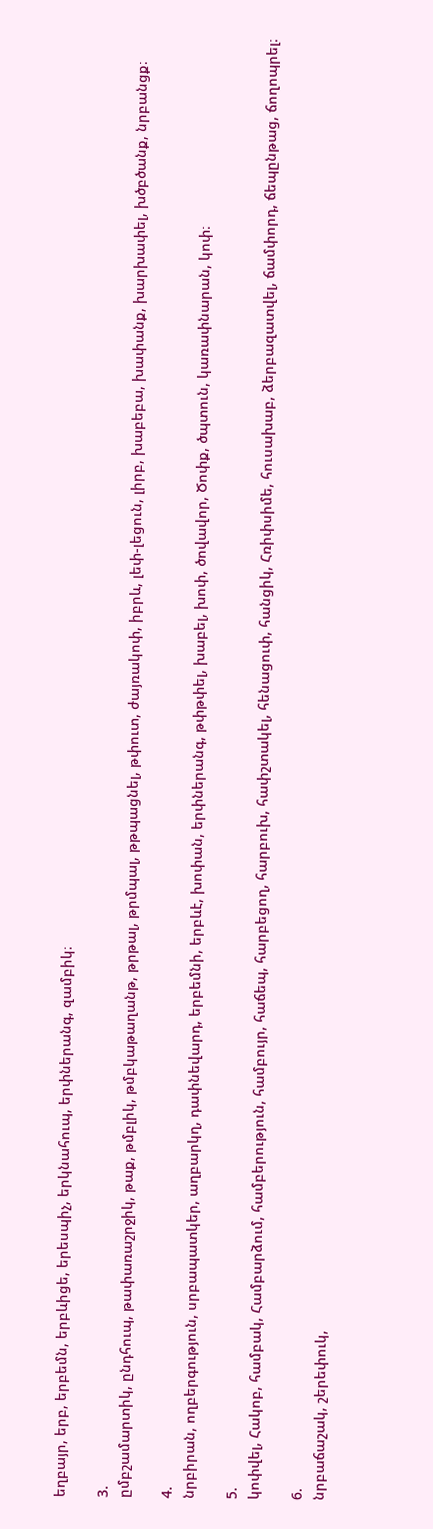եղբայր, երբ, երբեմն, երբևիցե, երեսպիչ, երկնահուպ, երփներանգ, զամբիկ։

3.
ըմբշամարտիկ, ընդհուպ, թափառաշրջիկ, թաք, թմբլիկ, թմբկաթաղանթ, թրթալ, թրմպալ, թթպացնել, թփուտ, ժայռակոփ, իբրև, լեփ-լեցուն, լիրբ, խաբեբա, խափանք, խարխափել, խծբծանք, նրբանցք։

4.
նրբիրան, ողբերգություն, սրբապատկեր, աղբարկղ, դափնեվարդ, երբեմնի, երբևէ, խոփան, երփներանգ, թփթփել, խաբել, խոփ, ծովավոր, Ծոփք, ծպտուն, կառափնարան, կոփ։

5.
կոփվել, Հակոբ, համբակ, Համբարձում, համբերություն, համբույր, հաճեպ, հարբեցող, հարբուխ, հափշտակել, հենացուփ, հանցիկ, Հռիփսիմե, հուսախաբ, ձերբազատվել, ճամփորդ, ճեպընթաց, ճողոպրել։

6.
նրբաճաշակ, շերեփուկ,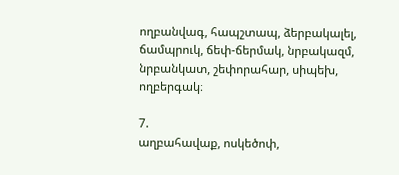ողբանվագ, հապշտապ, ձերբակալել, ճամպրուկ, ճեփ-ճերմակ, նրբակազմ, նրբանկատ, շեփորահար, սիպեխ, ողբերգակ։

7.
աղբահավաք, ոսկեծոփ,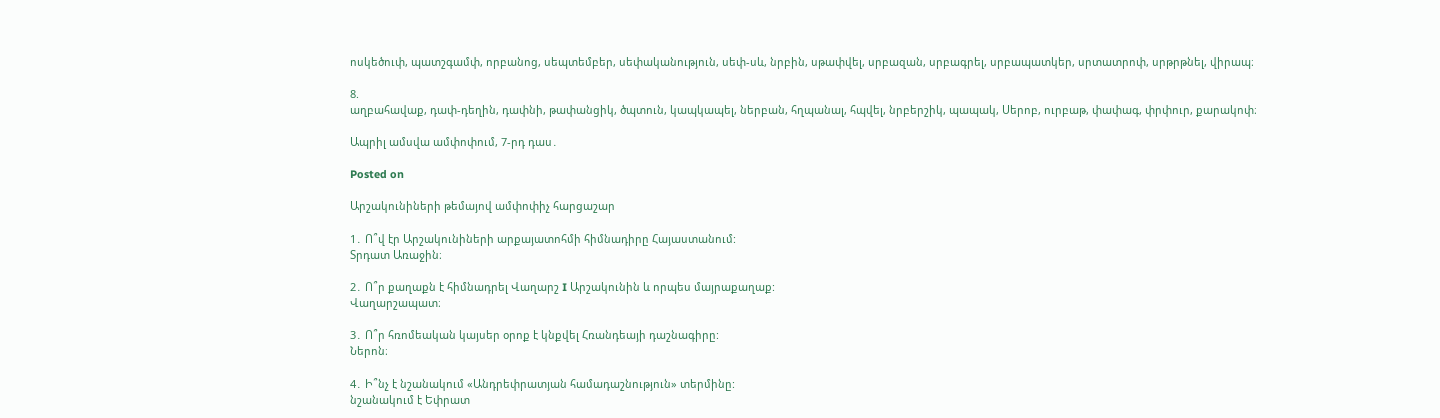ոսկեծուփ, պատշգամփ, որբանոց, սեպտեմբեր, սեփականություն, սեփ-սև, նրբին, սթափվել, սրբազան, սրբագրել, սրբապատկեր, սրտատրոփ, սրթրթնել, վիրապ։

8.
աղբահավաք, դափ-դեղին, դափնի, թափանցիկ, ծպտուն, կապկապել, ներբան, հղպանալ, հպվել, նրբերշիկ, պապակ, Սերոբ, ուրբաթ, փափագ, փրփուր, քարակոփ։

Ապրիլ ամսվա ամփոփում, 7-րդ դաս․

Posted on

Արշակունիների թեմայով ամփոփիչ հարցաշար

1․ Ո՞վ էր Արշակունիների արքայատոհմի հիմնադիրը Հայաստանում:
Տրդատ Առաջին։

2․ Ո՞ր քաղաքն է հիմնադրել Վաղարշ I Արշակունին և որպես մայրաքաղաք:
Վաղարշապատ։

3․ Ո՞ր հռոմեական կայսեր օրոք է կնքվել Հռանդեայի դաշնագիրը:
Ներոն։

4․ Ի՞նչ է նշանակում «Անդրեփրատյան համադաշնություն» տերմինը:
նշանակում է Եփրատ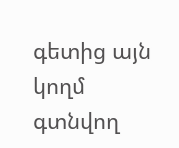գետից այն կողմ գտնվող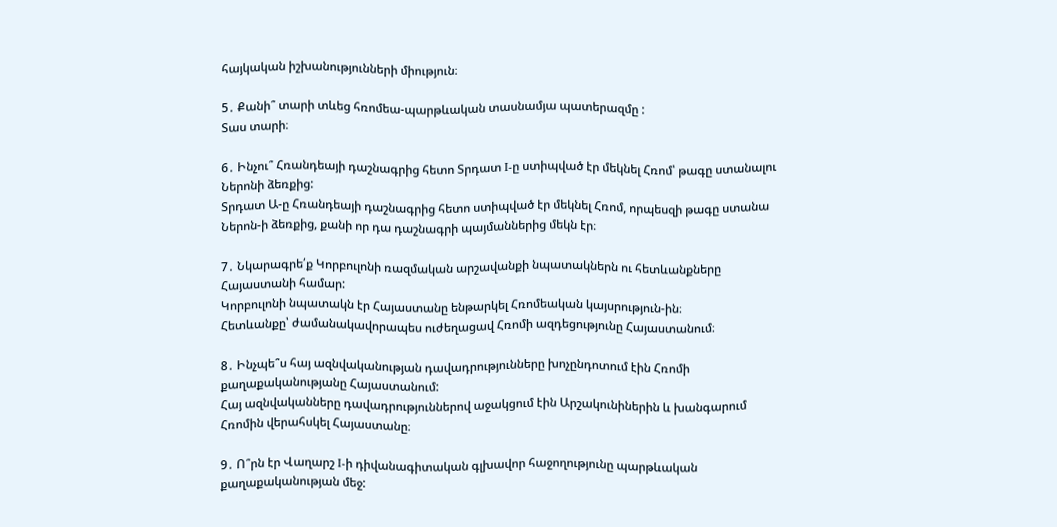հայկական իշխանությունների միություն։

5․ Քանի՞ տարի տևեց հռոմեա-պարթևական տասնամյա պատերազմը :
Տաս տարի։

6․ Ինչու՞ Հռանդեայի դաշնագրից հետո Տրդատ I-ը ստիպված էր մեկնել Հռոմ՝ թագը ստանալու Ներոնի ձեռքից:
Տրդատ Ա-ը Հռանդեայի դաշնագրից հետո ստիպված էր մեկնել Հռոմ, որպեսզի թագը ստանա Ներոն-ի ձեռքից, քանի որ դա դաշնագրի պայմաններից մեկն էր։

7․ Նկարագրե՛ք Կորբուլոնի ռազմական արշավանքի նպատակներն ու հետևանքները Հայաստանի համար:
Կորբուլոնի նպատակն էր Հայաստանը ենթարկել Հռոմեական կայսրություն-ին։
Հետևանքը՝ ժամանակավորապես ուժեղացավ Հռոմի ազդեցությունը Հայաստանում։

8․ Ինչպե՞ս հայ ազնվականության դավադրությունները խոչընդոտում էին Հռոմի քաղաքականությանը Հայաստանում:
Հայ ազնվականները դավադրություններով աջակցում էին Արշակունիներին և խանգարում Հռոմին վերահսկել Հայաստանը։

9․ Ո՞րն էր Վաղարշ I-ի դիվանագիտական գլխավոր հաջողությունը պարթևական քաղաքականության մեջ: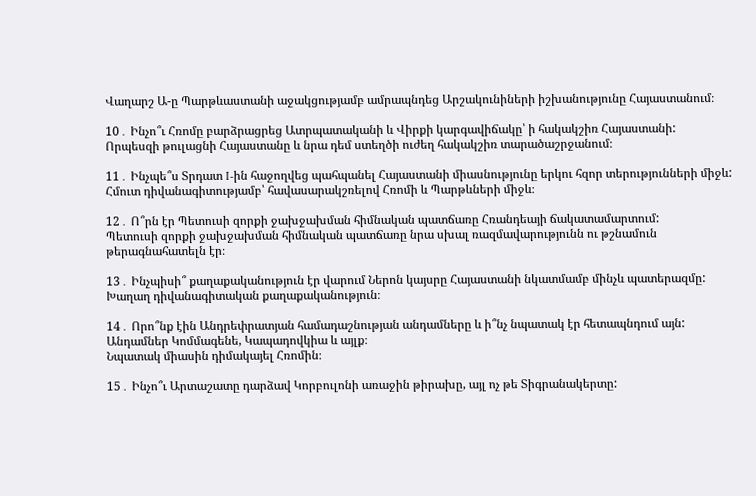Վաղարշ Ա-ը Պարթևաստանի աջակցությամբ ամրապնդեց Արշակունիների իշխանությունը Հայաստանում։

10․ Ինչո՞ւ Հռոմը բարձրացրեց Ատրպատականի և Վիրքի կարգավիճակը՝ ի հակակշիռ Հայաստանի:
Որպեսզի թուլացնի Հայաստանը և նրա դեմ ստեղծի ուժեղ հակակշիռ տարածաշրջանում։

11․ Ինչպե՞ս Տրդատ I-ին հաջողվեց պահպանել Հայաստանի միասնությունը երկու հզոր տերությունների միջև:
Հմուտ դիվանագիտությամբ՝ հավասարակշռելով Հռոմի և Պարթևների միջև։

12․ Ո՞րն էր Պետուսի զորքի ջախջախման հիմնական պատճառը Հռանդեայի ճակատամարտում:
Պետուսի զորքի ջախջախման հիմնական պատճառը նրա սխալ ռազմավարությունն ու թշնամուն թերագնահատելն էր։

13․ Ինչպիսի՞ քաղաքականություն էր վարում Ներոն կայսրը Հայաստանի նկատմամբ մինչև պատերազմը:
Խաղաղ դիվանագիտական քաղաքականություն։

14․ Որո՞նք էին Անդրեփրատյան համադաշնության անդամները և ի՞նչ նպատակ էր հետապնդում այն:
Անդամներ Կոմմագենե, Կապադովկիա և այլք։
Նպատակ միասին դիմակայել Հռոմին։

15․ Ինչո՞ւ Արտաշատը դարձավ Կորբուլոնի առաջին թիրախը, այլ ոչ թե Տիգրանակերտը: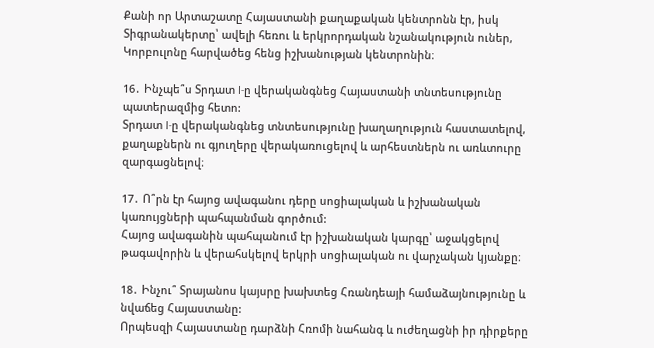Քանի որ Արտաշատը Հայաստանի քաղաքական կենտրոնն էր, իսկ Տիգրանակերտը՝ ավելի հեռու և երկրորդական նշանակություն ուներ, Կորբուլոնը հարվածեց հենց իշխանության կենտրոնին։

16․ Ինչպե՞ս Տրդատ I-ը վերականգնեց Հայաստանի տնտեսությունը պատերազմից հետո:
Տրդատ I-ը վերականգնեց տնտեսությունը խաղաղություն հաստատելով, քաղաքներն ու գյուղերը վերակառուցելով և արհեստներն ու առևտուրը զարգացնելով։

17․ Ո՞րն էր հայոց ավագանու դերը սոցիալական և իշխանական կառույցների պահպանման գործում:
Հայոց ավագանին պահպանում էր իշխանական կարգը՝ աջակցելով թագավորին և վերահսկելով երկրի սոցիալական ու վարչական կյանքը։

18․ Ինչու՞ Տրայանոս կայսրը խախտեց Հռանդեայի համաձայնությունը և նվաճեց Հայաստանը:
Որպեսզի Հայաստանը դարձնի Հռոմի նահանգ և ուժեղացնի իր դիրքերը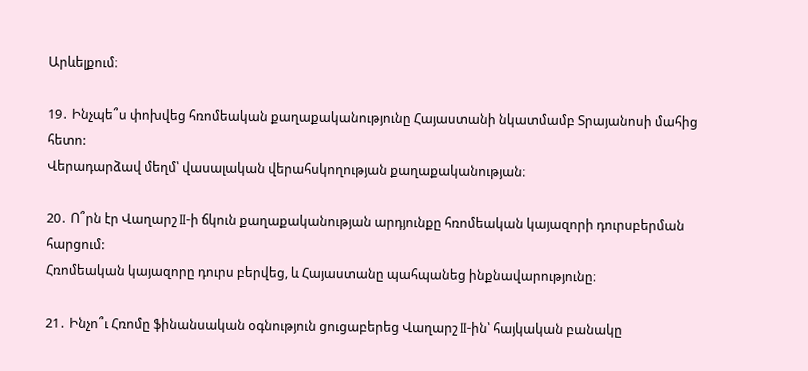Արևելքում։

19․ Ինչպե՞ս փոխվեց հռոմեական քաղաքականությունը Հայաստանի նկատմամբ Տրայանոսի մահից հետո:
Վերադարձավ մեղմ՝ վասալական վերահսկողության քաղաքականության։

20․ Ո՞րն էր Վաղարշ II-ի ճկուն քաղաքականության արդյունքը հռոմեական կայազորի դուրսբերման հարցում:
Հռոմեական կայազորը դուրս բերվեց, և Հայաստանը պահպանեց ինքնավարությունը։

21․ Ինչո՞ւ Հռոմը ֆինանսական օգնություն ցուցաբերեց Վաղարշ II-ին՝ հայկական բանակը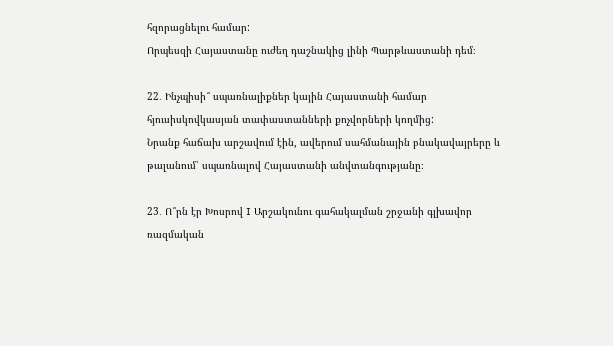հզորացնելու համար:
Որպեսզի Հայաստանը ուժեղ դաշնակից լինի Պարթևաստանի դեմ։

22․ Ինչպիսի՞ սպառնալիքներ կային Հայաստանի համար հյուսիսկովկասյան տափաստանների քոչվորների կողմից:
Նրանք հաճախ արշավում էին, ավերում սահմանային բնակավայրերը և թալանում՝ սպառնալով Հայաստանի անվտանգությանը։

23․ Ո՞րն էր Խոսրով I Արշակունու գահակալման շրջանի գլխավոր ռազմական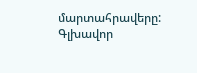մարտահրավերը:
Գլխավոր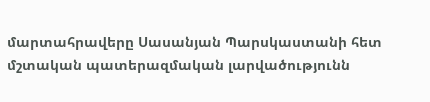մարտահրավերը Սասանյան Պարսկաստանի հետ մշտական պատերազմական լարվածությունն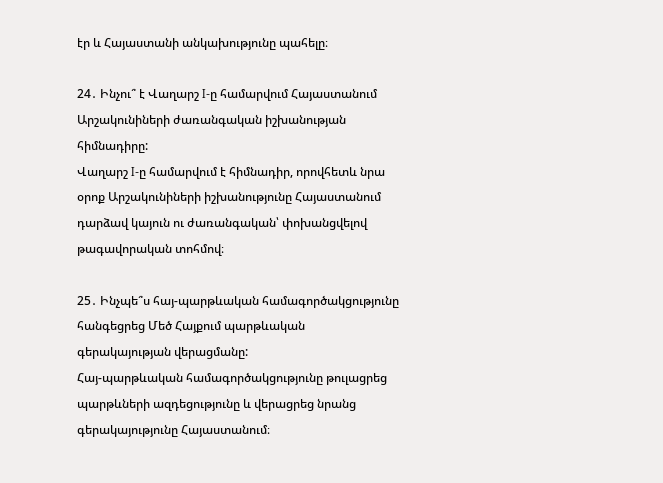էր և Հայաստանի անկախությունը պահելը։

24․ Ինչու՞ է Վաղարշ I-ը համարվում Հայաստանում Արշակունիների ժառանգական իշխանության հիմնադիրը:
Վաղարշ I-ը համարվում է հիմնադիր, որովհետև նրա օրոք Արշակունիների իշխանությունը Հայաստանում դարձավ կայուն ու ժառանգական՝ փոխանցվելով թագավորական տոհմով։

25․ Ինչպե՞ս հայ-պարթևական համագործակցությունը հանգեցրեց Մեծ Հայքում պարթևական գերակայության վերացմանը:
Հայ-պարթևական համագործակցությունը թուլացրեց պարթևների ազդեցությունը և վերացրեց նրանց գերակայությունը Հայաստանում։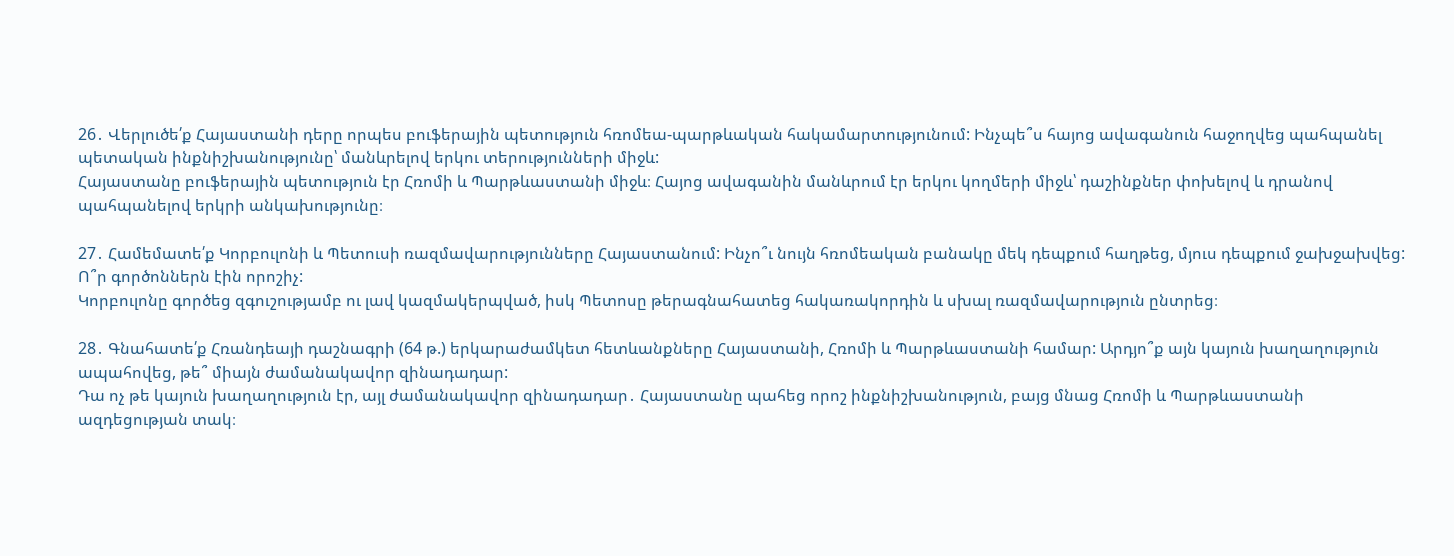26․ Վերլուծե՛ք Հայաստանի դերը որպես բուֆերային պետություն հռոմեա-պարթևական հակամարտությունում: Ինչպե՞ս հայոց ավագանուն հաջողվեց պահպանել պետական ինքնիշխանությունը՝ մանևրելով երկու տերությունների միջև:
Հայաստանը բուֆերային պետություն էր Հռոմի և Պարթևաստանի միջև։ Հայոց ավագանին մանևրում էր երկու կողմերի միջև՝ դաշինքներ փոխելով և դրանով պահպանելով երկրի անկախությունը։

27․ Համեմատե՛ք Կորբուլոնի և Պետուսի ռազմավարությունները Հայաստանում: Ինչո՞ւ նույն հռոմեական բանակը մեկ դեպքում հաղթեց, մյուս դեպքում ջախջախվեց: Ո՞ր գործոններն էին որոշիչ:
Կորբուլոնը գործեց զգուշությամբ ու լավ կազմակերպված, իսկ Պետոսը թերագնահատեց հակառակորդին և սխալ ռազմավարություն ընտրեց։

28․ Գնահատե՛ք Հռանդեայի դաշնագրի (64 թ.) երկարաժամկետ հետևանքները Հայաստանի, Հռոմի և Պարթևաստանի համար: Արդյո՞ք այն կայուն խաղաղություն ապահովեց, թե՞ միայն ժամանակավոր զինադադար:
Դա ոչ թե կայուն խաղաղություն էր, այլ ժամանակավոր զինադադար․ Հայաստանը պահեց որոշ ինքնիշխանություն, բայց մնաց Հռոմի և Պարթևաստանի ազդեցության տակ։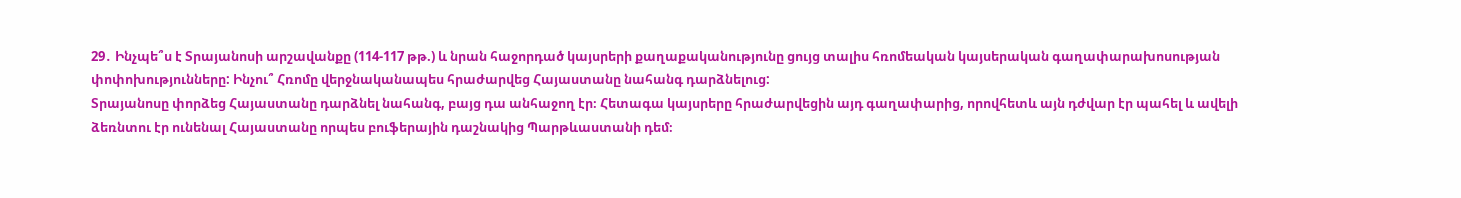29․ Ինչպե՞ս է Տրայանոսի արշավանքը (114-117 թթ.) և նրան հաջորդած կայսրերի քաղաքականությունը ցույց տալիս հռոմեական կայսերական գաղափարախոսության փոփոխությունները: Ինչու՞ Հռոմը վերջնականապես հրաժարվեց Հայաստանը նահանգ դարձնելուց:
Տրայանոսը փորձեց Հայաստանը դարձնել նահանգ, բայց դա անհաջող էր։ Հետագա կայսրերը հրաժարվեցին այդ գաղափարից, որովհետև այն դժվար էր պահել և ավելի ձեռնտու էր ունենալ Հայաստանը որպես բուֆերային դաշնակից Պարթևաստանի դեմ։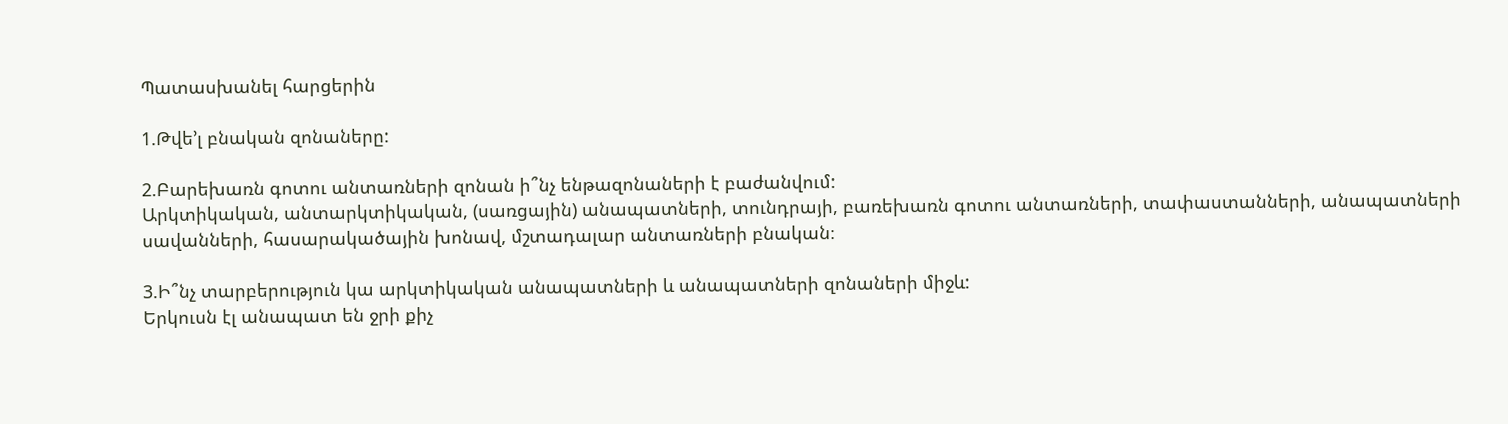Պատասխանել հարցերին

1.Թվե’լ բնական զոնաները:

2.Բարեխառն գոտու անտառների զոնան ի՞նչ ենթազոնաների է բաժանվում:
Արկտիկական, անտարկտիկական, (սառցային) անապատների, տունդրայի, բառեխառն գոտու անտառների, տափաստանների, անապատների սավանների, հասարակածային խոնավ, մշտադալար անտառների բնական։

3.Ի՞նչ տարբերություն կա արկտիկական անապատների և անապատների զոնաների միջև:
Երկուսն էլ անապատ են ջրի քիչ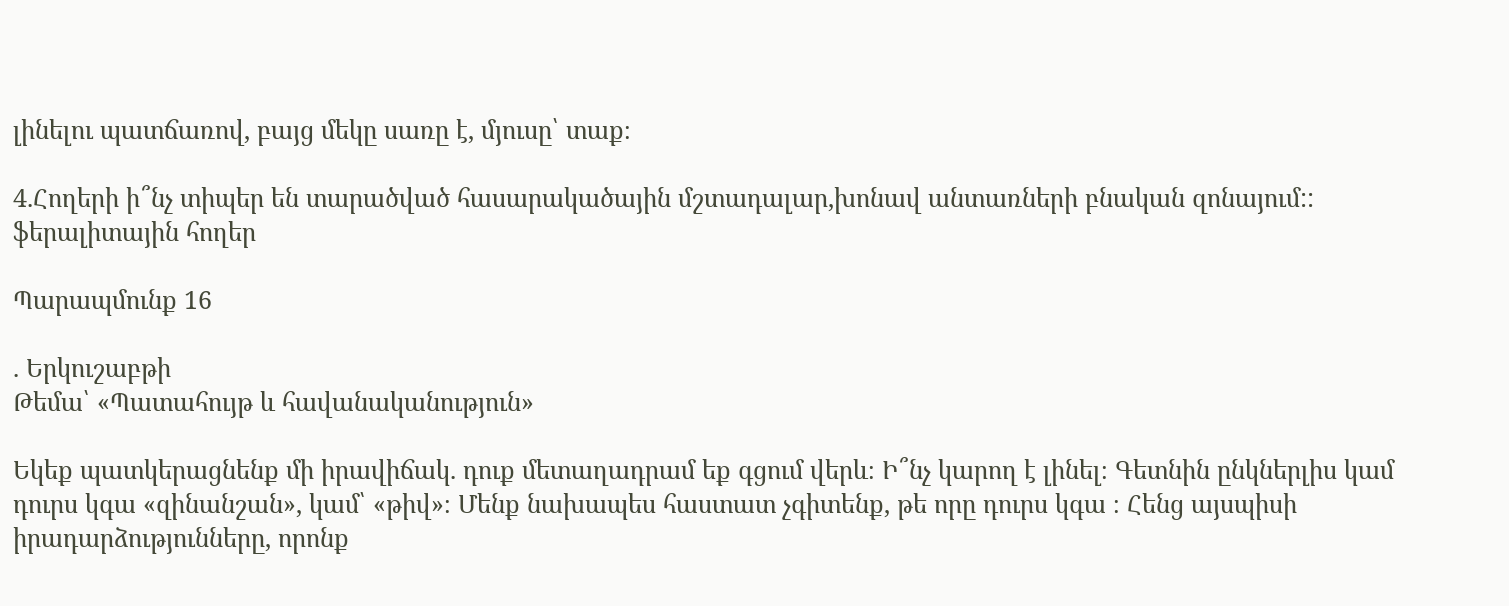լինելու պատճառով, բայց մեկը սառը է, մյուսը՝ տաք։

4.Հողերի ի՞նչ տիպեր են տարածված հասարակածային մշտադալար,խոնավ անտառների բնական զոնայում::
ֆերալիտային հողեր

Պարապմունք 16

. Երկուշաբթի
Թեմա՝ «Պատահույթ և հավանականություն»

Եկեք պատկերացնենք մի իրավիճակ. դուք մետաղադրամ եք գցում վերև։ Ի՞նչ կարող է լինել։ Գետնին ընկներլիս կամ դուրս կգա «զինանշան», կամ՝ «թիվ»։ Մենք նախապես հաստատ չգիտենք, թե որը դուրս կգա ։ Հենց այսպիսի իրադարձությունները, որոնք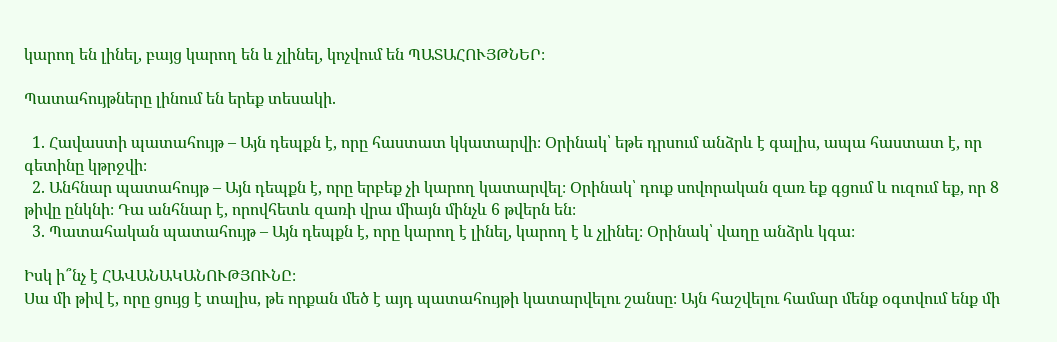կարող են լինել, բայց կարող են և չլինել, կոչվում են ՊԱՏԱՀՈՒՅԹՆԵՐ։

Պատահույթները լինում են երեք տեսակի.

  1. Հավաստի պատահույթ – Այն դեպքն է, որը հաստատ կկատարվի։ Օրինակ՝ եթե դրսում անձրև է գալիս, ապա հաստատ է, որ գետինը կթրջվի։
  2. Անհնար պատահույթ – Այն դեպքն է, որը երբեք չի կարող կատարվել։ Օրինակ՝ դուք սովորական զառ եք գցում և ուզում եք, որ 8 թիվը ընկնի։ Դա անհնար է, որովհետև զառի վրա միայն մինչև 6 թվերն են։
  3. Պատահական պատահույթ – Այն դեպքն է, որը կարող է լինել, կարող է և չլինել։ Օրինակ՝ վաղը անձրև կգա։

Իսկ ի՞նչ է ՀԱՎԱՆԱԿԱՆՈՒԹՅՈՒՆԸ։
Սա մի թիվ է, որը ցույց է տալիս, թե որքան մեծ է այդ պատահույթի կատարվելու շանսը։ Այն հաշվելու համար մենք օգտվում ենք մի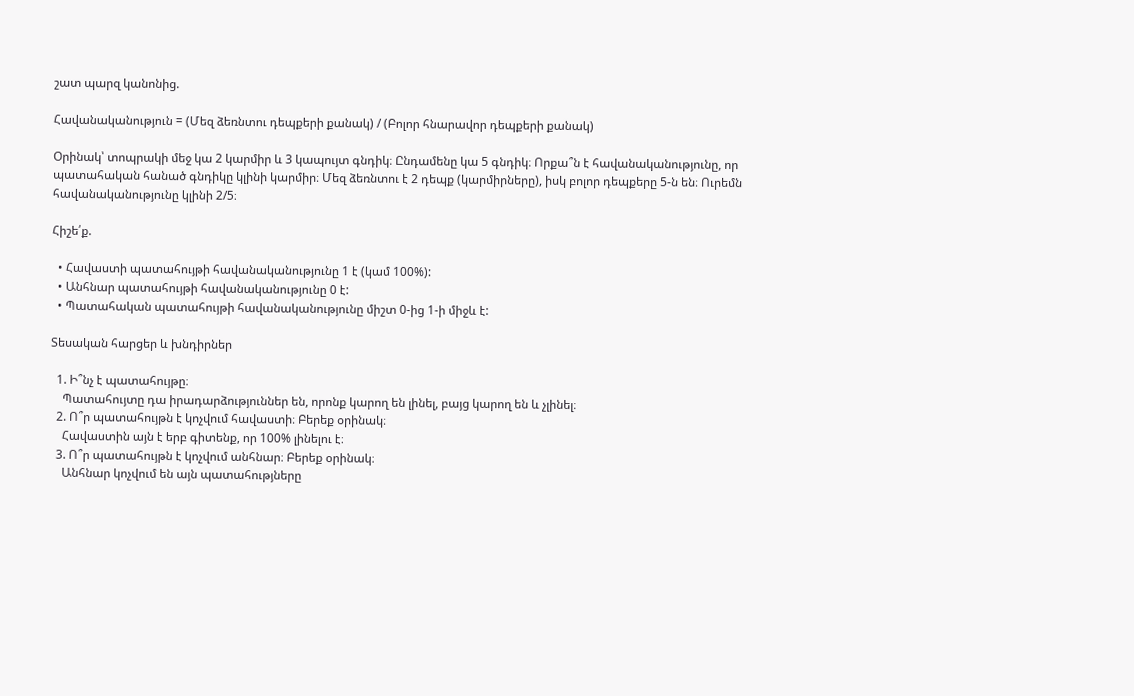շատ պարզ կանոնից.

Հավանականություն = (Մեզ ձեռնտու դեպքերի քանակ) / (Բոլոր հնարավոր դեպքերի քանակ)

Օրինակ՝ տոպրակի մեջ կա 2 կարմիր և 3 կապույտ գնդիկ։ Ընդամենը կա 5 գնդիկ։ Որքա՞ն է հավանականությունը, որ պատահական հանած գնդիկը կլինի կարմիր։ Մեզ ձեռնտու է 2 դեպք (կարմիրները), իսկ բոլոր դեպքերը 5-ն են։ Ուրեմն հավանականությունը կլինի 2/5։

Հիշե՛ք.

  • Հավաստի պատահույթի հավանականությունը 1 է (կամ 100%):
  • Անհնար պատահույթի հավանականությունը 0 է:
  • Պատահական պատահույթի հավանականությունը միշտ 0-ից 1-ի միջև է:

Տեսական հարցեր և խնդիրներ

  1. Ի՞նչ է պատահույթը։
    Պատահույտը դա իրադարձություններ են, որոնք կարող են լինել, բայց կարող են և չլինել։
  2. Ո՞ր պատահույթն է կոչվում հավաստի։ Բերեք օրինակ։
    Հավաստին այն է երբ գիտենք, որ 100% լինելու է։
  3. Ո՞ր պատահույթն է կոչվում անհնար։ Բերեք օրինակ։
    Անհնար կոչվում են այն պատահությները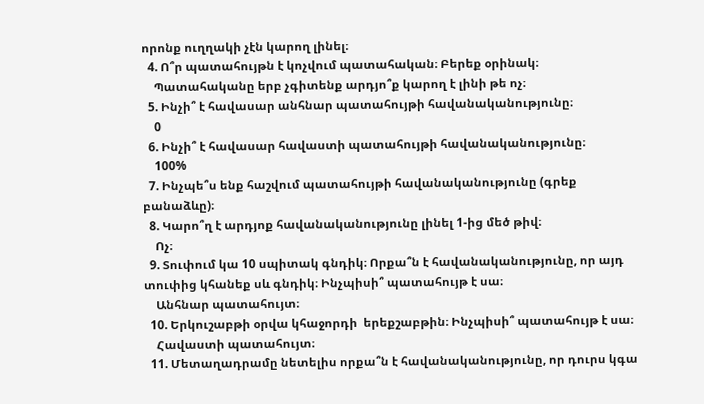որոնք ուղղակի չէն կարող լինել։
  4. Ո՞ր պատահույթն է կոչվում պատահական։ Բերեք օրինակ։
    Պատահականը երբ չգիտենք արդյո՞ք կարող է լինի թե ոչ։
  5. Ինչի՞ է հավասար անհնար պատահույթի հավանականությունը։
    0
  6. Ինչի՞ է հավասար հավաստի պատահույթի հավանականությունը։
    100%
  7. Ինչպե՞ս ենք հաշվում պատահույթի հավանականությունը (գրեք բանաձևը)։
  8. Կարո՞ղ է արդյոք հավանականությունը լինել 1-ից մեծ թիվ։
    Ոչ։
  9. Տուփում կա 10 սպիտակ գնդիկ։ Որքա՞ն է հավանականությունը, որ այդ տուփից կհանեք սև գնդիկ։ Ինչպիսի՞ պատահույթ է սա։
    Անհնար պատահույտ։
  10. Երկուշաբթի օրվա կհաջորդի  երեքշաբթին։ Ինչպիսի՞ պատահույթ է սա։
    Հավաստի պատահույտ։
  11. Մետաղադրամը նետելիս որքա՞ն է հավանականությունը, որ դուրս կգա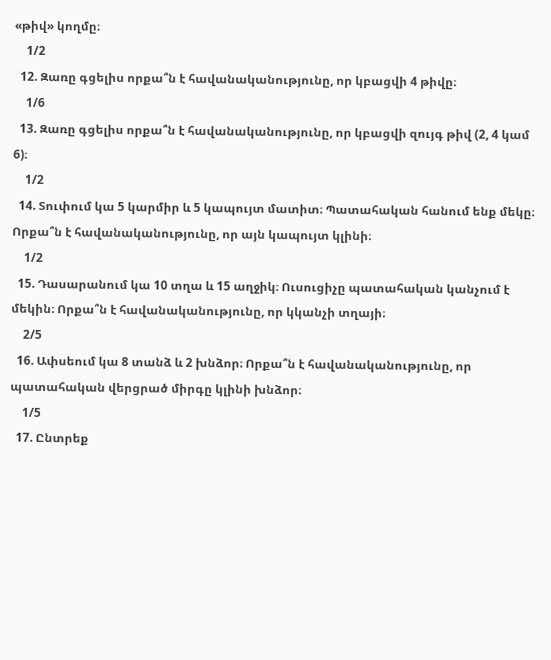«թիվ» կողմը։
    1/2
  12. Զառը գցելիս որքա՞ն է հավանականությունը, որ կբացվի 4 թիվը։
    1/6
  13. Զառը գցելիս որքա՞ն է հավանականությունը, որ կբացվի զույգ թիվ (2, 4 կամ 6)։
    1/2
  14. Տուփում կա 5 կարմիր և 5 կապույտ մատիտ։ Պատահական հանում ենք մեկը։ Որքա՞ն է հավանականությունը, որ այն կապույտ կլինի։
    1/2
  15. Դասարանում կա 10 տղա և 15 աղջիկ։ Ուսուցիչը պատահական կանչում է մեկին։ Որքա՞ն է հավանականությունը, որ կկանչի տղայի։
    2/5
  16. Ափսեում կա 8 տանձ և 2 խնձոր։ Որքա՞ն է հավանականությունը, որ պատահական վերցրած միրգը կլինի խնձոր։
    1/5
  17. Ընտրեք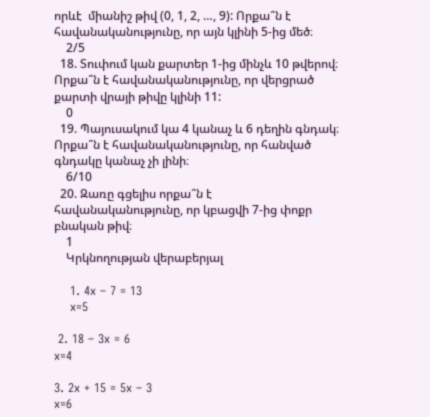որևէ  միանիշ թիվ (0, 1, 2, …, 9): Որքա՞ն է հավանականությունը, որ այն կլինի 5-ից մեծ։
    2/5
  18. Տուփում կան քարտեր 1-ից մինչև 10 թվերով։ Որքա՞ն է հավանականությունը, որ վերցրած քարտի վրայի թիվը կլինի 11:
    0
  19. Պայուսակում կա 4 կանաչ և 6 դեղին գնդակ։ Որքա՞ն է հավանականությունը, որ հանված գնդակը կանաչ չի լինի։
    6/10
  20. Զառը գցելիս որքա՞ն է հավանականությունը, որ կբացվի 7-ից փոքր բնական թիվ։
    1
    Կրկնողության վերաբերյալ

    1. 4x – 7 = 13
    x=5

 2. 18 – 3x = 6
x=4

3. 2x + 15 = 5x – 3
x=6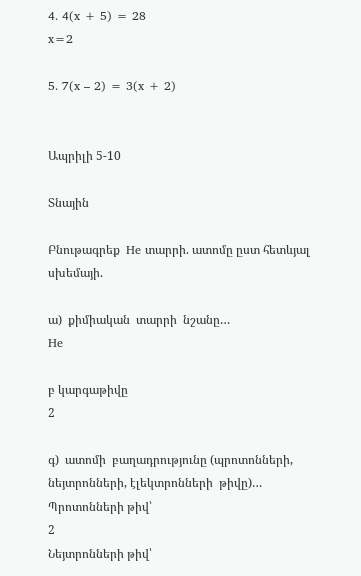4. 4(x + 5) = 28
x=2

5. 7(x – 2) = 3(x + 2)


Ապրիլի 5-10

Տնային

Բնութագրեք  He տարրի. ատոմը ըստ հետևյալ սխեմայի.

ա)  քիմիական  տարրի  նշանը…
He

բ կարգաթիվը
2

գ)  ատոմի  բաղադրությունը (պրոտոնների, նեյտրոնների, էլեկտրոնների  թիվը)…
Պրոտոնների թիվ՝
2
Նեյտրոնների թիվ՝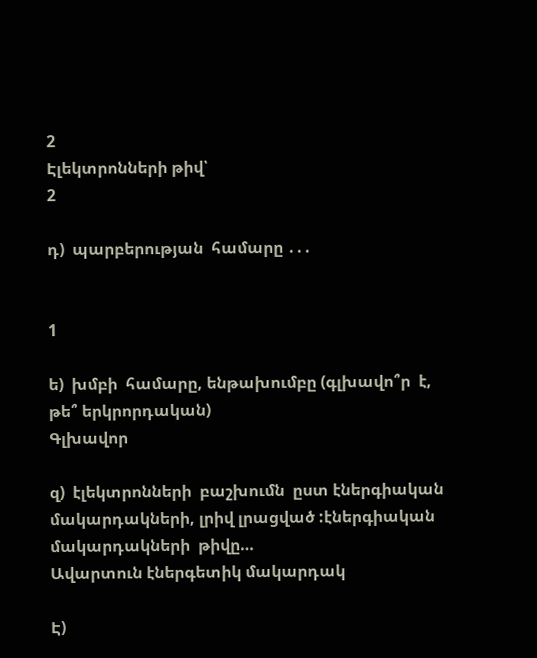2
Էլեկտրոնների թիվ՝
2

դ)  պարբերության  համարը ․․․


1

ե)  խմբի  համարը, ենթախումբը (գլխավո՞ր  է, թե՞ երկրորդական)
Գլխավոր

զ)  էլեկտրոնների  բաշխումն  ըստ էներգիական  մակարդակների, լրիվ լրացված :էներգիական մակարդակների  թիվը…
Ավարտուն էներգետիկ մակարդակ

Է)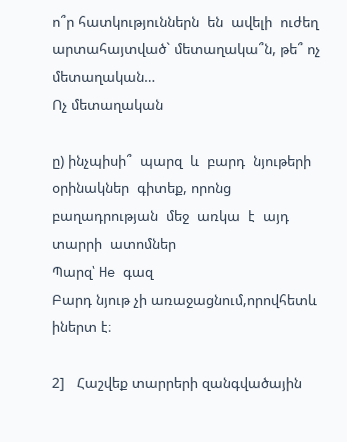ո՞ր հատկություններն  են  ավելի  ուժեղ  արտահայտված` մետաղակա՞ն, թե՞ ոչ մետաղական…
Ոչ մետաղական

ը) ինչպիսի՞  պարզ  և  բարդ  նյութերի  օրինակներ  գիտեք, որոնց  բաղադրության  մեջ  առկա  է  այդ   տարրի  ատոմներ
Պարզ՝ He գազ
Բարդ նյութ չի առաջացնում,որովհետև իներտ է։

2]   Հաշվեք տարրերի զանգվածային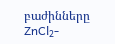բաժինները ZnCl₂-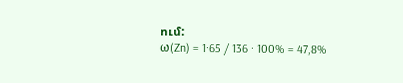ում:
ω(Zn) = 1·65 / 136 · 100% = 47,8%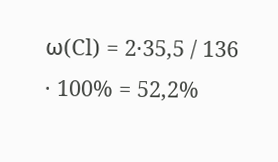ω(Cl) = 2·35,5 / 136 · 100% = 52,2%